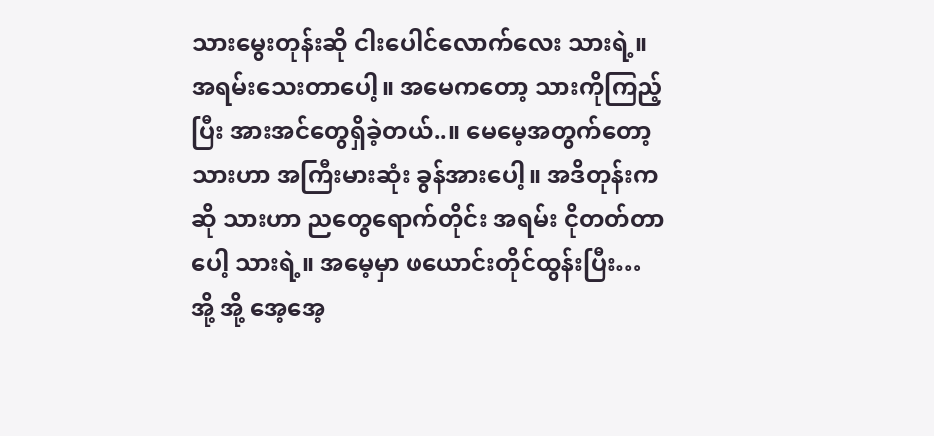သားမွေးတုန်းဆို ငါးပေါင်လောက်လေး သားရဲ့။ အရမ်းသေးတာပေါ့။ အမေကတော့ သားကိုကြည့်ပြီး အားအင်တွေရှိခဲ့တယ်..။ မေမေ့အတွက်တော့ သားဟာ အကြီးမားဆုံး ခွန်အားပေါ့။ အဒိတုန်းကဆို သားဟာ ညတွေရောက်တိုင်း အရမ်း ငိုတတ်တာပေါ့ သားရဲ့။ အမေ့မှာ ဖယောင်းတိုင်ထွန်းပြီး… အို့ အို့ အေ့အေ့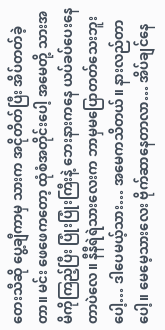တေးသီဆို ပွေ့ချီကာမှ သားက အငိုတိတ်ပြီး အိပ်တတ်ခဲ့တာ။ မင်း ဖေဖေကတော့ ထုံစံအတိုင်းပေါ့ အမေတို့ သားအမိကိုကြည့်ပြီး ပြုံးပြုံးကြီးနဲ့ ဘေးနားကနေ ယပ်ခပ်ပေးနေတာပဲလေ။ နီနီရဲရဲသားလေးက ဘာမှမပြောတတ်သေးဘူးပေါ့… ဒါပေမယ့်သား… အမေကသိတယ်။ နားလည်တာပေါ့။ မေမေ့သားလေး ဗိုက်ဆာနေတာလာ… အိပ်ချင်နေ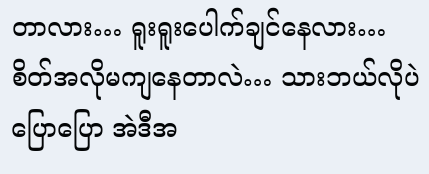တာလား… ရူးရူးပေါက်ချင်နေလား… စိတ်အလိုမကျနေတာလဲ… သားဘယ်လိုပဲပြောပြော အဲဒီအ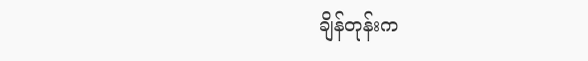ချိန်တုန်းက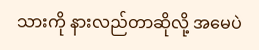သားကို နားလည်တာဆိုလို့ အမေပဲ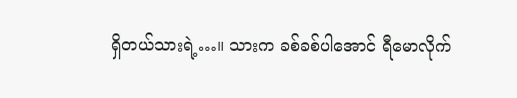ရှိတယ်သားရဲ့…။ သားက ခစ်ခစ်ပါအောင် ရီမောလိုက်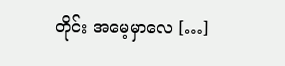တိုင်း အမေ့မှာလေ […]